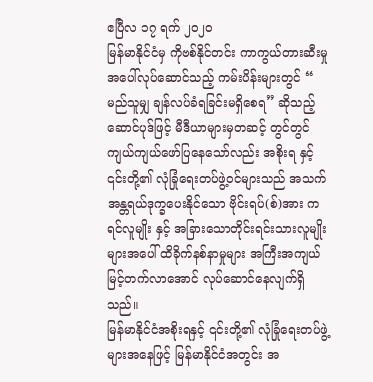ဧပြီလ ၁၇ ရက် ၂၀၂၀
မြန်မာနိုင်ငံမှ ကိုဗစ်နိုင်တင်း ကာကွယ်တားဆီးမှုအပေါ်လုပ်ဆောင်သည့် ကမ်းပိန်းများတွင် “ မည်သူမျှ ချန်လပ်ခံရခြင်းမရှိစေရ” ဆိုသည့်ဆောင်ပုဒ်ဖြင့် မီဒီယာများမှတဆင့် တွင်တွင်ကျယ်ကျယ်ဖော်ပြနေသော်လည်း အစိုးရ နှင့် ၎င်းတို့၏ လုံခြုံရေးတပ်ဖွဲ့ဝင်များသည် အသက်အန္တရယ်ဒုက္ခပေးနိုင်သော ဗိုင်းရပ်(စ်)အား ကရင်လူမျိုး နှင့် အခြားသောတိုင်းရင်းသားလူမျိုးများအပေါ် ထိခိုက်နစ်နာမှုများ အကြီးအကျယ် မြင့်တက်လာအောင် လုပ်ဆောင်နေလျက်ရှိသည်။
မြန်မာနိုင်ငံအစိုးရနှင့် ၎င်းတို့၏ လုံခြုံရေးတပ်ဖွဲ့များအနေဖြင့် မြန်မာနိုင်ငံအတွင်း အ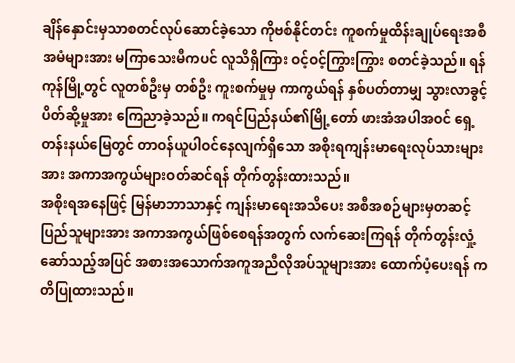ချိန်နှောင်းမှသာစတင်လုပ်ဆောင်ခဲ့သော ကိုဗစ်နိုင်တင်း ကူစက်မှုထိန်းချုပ်ရေးအစီအမံများအား မကြာသေးမီကပင် လူသိရှိကြား ဝင့်ဝင့်ကြွားကြွား စတင်ခဲ့သည်။ ရန်ကုန်မြို့တွင် လူတစ်ဦးမှ တစ်ဦး ကူးစက်မှုမှ ကာကွယ်ရန် နှစ်ပတ်တာမျှ သွားလာခွင့်ပိတ်ဆို့မှုအား ကြေညာခဲ့သည်။ ကရင်ပြည်နယ်၏မြို့တော် ဖားအံအပါအဝင် ရှေ့တန်းနယ်မြေတွင် တာဝန်ယူပါဝင်နေလျက်ရှိသော အစိုးရကျန်းမာရေးလုပ်သားများအား အကာအကွယ်များဝတ်ဆင်ရန် တိုက်တွန်းထားသည်။
အစိုးရအနေဖြင့် မြန်မာဘာသာနှင့် ကျန်းမာရေးအသိပေး အစီအစဉ်များမှတဆင့် ပြည်သူများအား အကာအကွယ်ဖြစ်စေရန်အတွက် လက်ဆေးကြရန် တိုက်တွန်းလှုံ့ဆော်သည့်အပြင် အစားအသောက်အကူအညီလိုအပ်သူများအား ထောက်ပံ့ပေးရန် ကတိပြုထားသည်။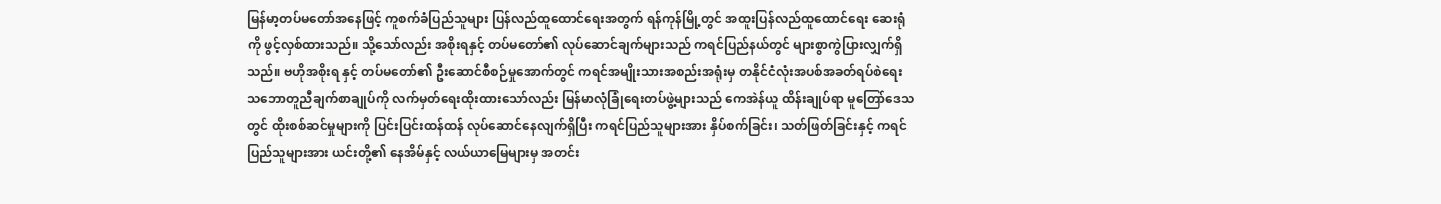မြန်မာ့တပ်မတော်အနေဖြင့် ကူစက်ခံပြည်သူများ ပြန်လည်ထူထောင်ရေးအတွက် ရန်ကုန်မြို့တွင် အထူးပြန်လည်ထူထောင်ရေး ဆေးရုံကို ဖွင့်လှစ်ထားသည်။ သို့သော်လည်း အစိုးရနှင့် တပ်မတော်၏ လုပ်ဆောင်ချက်များသည် ကရင်ပြည်နယ်တွင် များစွာကွဲပြားလျှက်ရှိသည်။ ဗဟိုအစိုးရ နှင့် တပ်မတော်၏ ဦးဆောင်စီစဉ်မှုအောက်တွင် ကရင်အမျိုးသားအစည်းအရုံးမှ တနိုင်ငံလုံးအပစ်အခတ်ရပ်စဲရေး သဘောတူညီချက်စာချုပ်ကို လက်မှတ်ရေးထိုးထားသော်လည်း မြန်မာလုံခြုံရေးတပ်ဖွဲ့များသည် ကေအဲန်ယူ ထိန်းချုပ်ရာ မူတြော်ဒေသတွင် ထိုးစစ်ဆင်မှုများကို ပြင်းပြင်းထန်ထန် လုပ်ဆောင်နေလျက်ရှိပြီး ကရင်ပြည်သူများအား နှိပ်စက်ခြင်း၊ သတ်ဖြတ်ခြင်းနှင့် ကရင်ပြည်သူများအား ယင်းတို့၏ နေအိမ်နှင့် လယ်ယာမြေများမှ အတင်း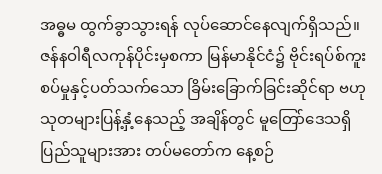အဓ္ဓမ ထွက်ခွာသွားရန် လုပ်ဆောင်နေလျက်ရှိသည်။
ဇန်နဝါရီလကုန်ပိုင်းမှစကာ မြန်မာနိုင်ငံ၌ ဗိုင်းရပ်စ်ကူးစပ်မှုနှင့်ပတ်သက်သော ခြိမ်းခြောက်ခြင်းဆိုင်ရာ ဗဟုသုတများပြန့်နှံ့နေသည့် အချိန်တွင် မူတြော်ဒေသရှိပြည်သူများအား တပ်မတော်က နေ့စဉ်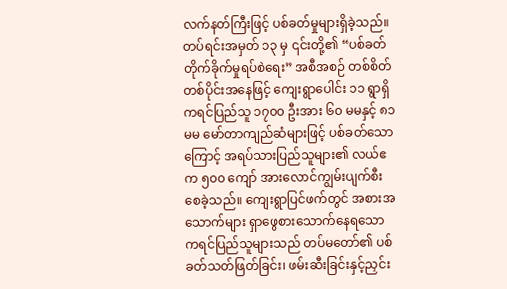လက်နတ်ကြီးဖြင့် ပစ်ခတ်မှုများရှိခဲ့သည်။ တပ်ရင်းအမှတ် ၁၃ မှ ၎င်းတို့၏ “ပစ်ခတ်တိုက်ခိုက်မှုရပ်စဲရေး” အစီအစဉ် တစ်စိတ်တစ်ပိုင်းအနေဖြင့် ကျေးရွာပေါင်း ၁၁ ရွာရှိ ကရင်ပြည်သူ ၁၇၀၀ ဦးအား ၆၀ မမနှင့် ၈၁ မမ မော်တာကျည်ဆံများဖြင့် ပစ်ခတ်သောကြောင့် အရပ်သားပြည်သူများ၏ လယ်ဧက ၅၀၀ ကျော် အားလောင်ကျွမ်းပျက်စီးစေခဲ့သည်။ ကျေးရွာပြင်ဖက်တွင် အစားအသောက်များ ရှာဖွေစားသောက်နေရသော ကရင်ပြည်သူများသည် တပ်မတော်၏ ပစ်ခတ်သတ်ဖြတ်ခြင်း၊ ဖမ်းဆီးခြင်းနှင့်ညှင်း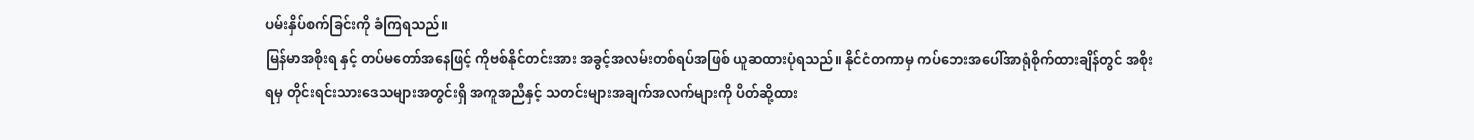ပမ်းနှိပ်စက်ခြင်းကို ခံကြရသည်။
မြန်မာအစိုးရ နှင့် တပ်မတော်အနေဖြင့် ကိုဗစ်နိုင်တင်းအား အခွင့်အလမ်းတစ်ရပ်အဖြစ် ယူဆထားပုံရသည်။ နိုင်ငံတကာမှ ကပ်ဘေးအပေါ်အာရုံစိုက်ထားချိန်တွင် အစိုးရမှ တိုင်းရင်းသားဒေသများအတွင်းရှိ အကူအညီနှင့် သတင်းများအချက်အလက်များကို ပိတ်ဆို့ထား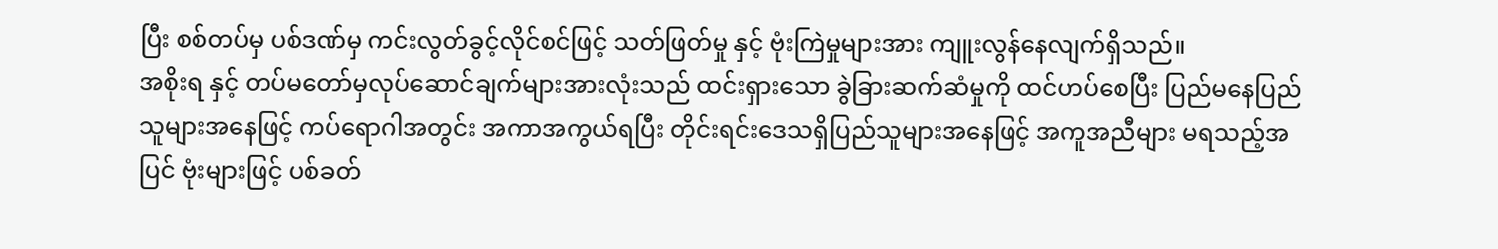ပြီး စစ်တပ်မှ ပစ်ဒဏ်မှ ကင်းလွတ်ခွင့်လိုင်စင်ဖြင့် သတ်ဖြတ်မှု နှင့် ဗုံးကြဲမှုများအား ကျူးလွန်နေလျက်ရှိသည်။
အစိုးရ နှင့် တပ်မတော်မှလုပ်ဆောင်ချက်များအားလုံးသည် ထင်းရှားသော ခွဲခြားဆက်ဆံမှုကို ထင်ဟပ်စေပြီး ပြည်မနေပြည်သူများအနေဖြင့် ကပ်ရောဂါအတွင်း အကာအကွယ်ရပြီး တိုင်းရင်းဒေသရှိပြည်သူများအနေဖြင့် အကူအညီများ မရသည့်အပြင် ဗုံးများဖြင့် ပစ်ခတ်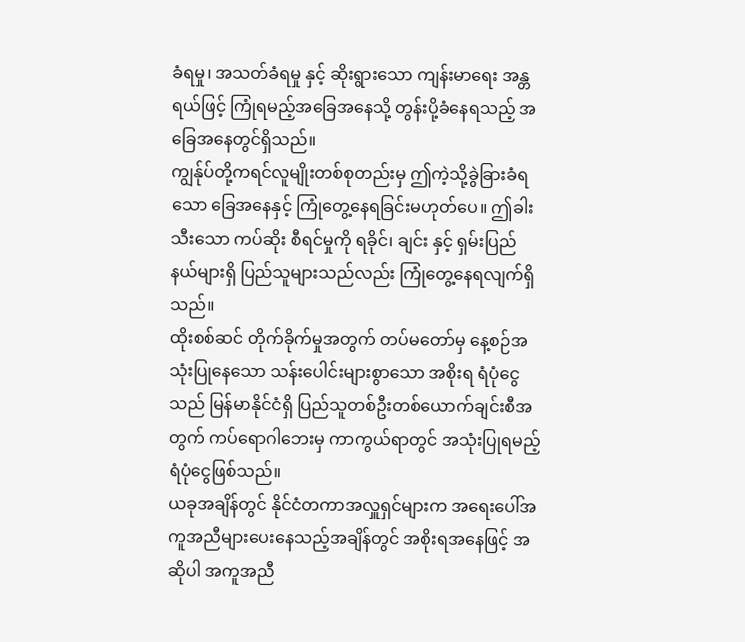ခံရမှု၊ အသတ်ခံရမှု နှင့် ဆိုးရွားသော ကျန်းမာရေး အန္တရယ်ဖြင့် ကြုံရမည့်အခြေအနေသို့ တွန်းပို့ခံနေရသည့် အခြေအနေတွင်ရှိသည်။
ကျွန်ုပ်တို့ကရင်လူမျိုးတစ်စုတည်းမှ ဤကဲ့သို့ခွဲခြားခံရသော ခြေအနေနှင့် ကြုံတွေ့နေရခြင်းမဟုတ်ပေ။ ဤခါးသီးသော ကပ်ဆိုး စီရင်မှုကို ရခိုင်၊ ချင်း နှင့် ရှမ်းပြည်နယ်များရှိ ပြည်သူများသည်လည်း ကြုံတွေ့နေရလျက်ရှိသည်။
ထိုးစစ်ဆင် တိုက်ခိုက်မှုအတွက် တပ်မတော်မှ နေ့စဉ်အသုံးပြုနေသော သန်းပေါင်းများစွာသော အစိုးရ ရံပုံငွေသည် မြန်မာနိုင်ငံရှိ ပြည်သူတစ်ဦးတစ်ယောက်ချင်းစီအတွက် ကပ်ရောဂါဘေးမှ ကာကွယ်ရာတွင် အသုံးပြုရမည့် ရံပုံငွေဖြစ်သည်။
ယခုအချိန်တွင် နိုင်ငံတကာအလှူရှင်များက အရေးပေါ်အကူအညီများပေးနေသည့်အချိန်တွင် အစိုးရအနေဖြင့် အဆိုပါ အကူအညီ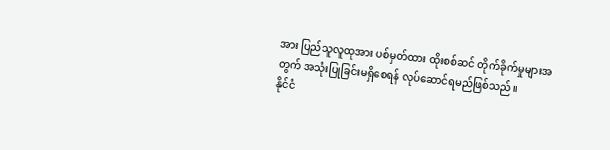အား ပြည်သူလူထုအား ပစ်မှတ်ထား ထိုးစစ်ဆင် တိုက်ခိုက်မှုများအတွက် အသုံးပြုခြင်းမရှိစေရန် လုပ်ဆောင်ရမည်ဖြစ်သည်။
နိုင်ငံ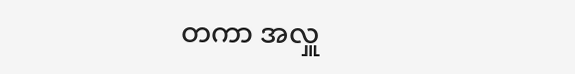တကာ အလှူ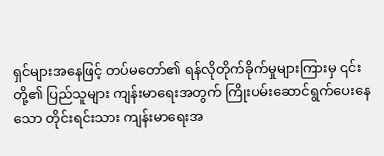ရှင်များအနေဖြင့် တပ်မတော်၏ ရန်လိုတိုက်ခိုက်မှုများကြားမှ ၎င်းတို့၏ ပြည်သူများ ကျန်းမာရေးအတွက် ကြိုးပမ်းဆောင်ရွက်ပေးနေသော တိုင်းရင်းသား ကျန်းမာရေးအ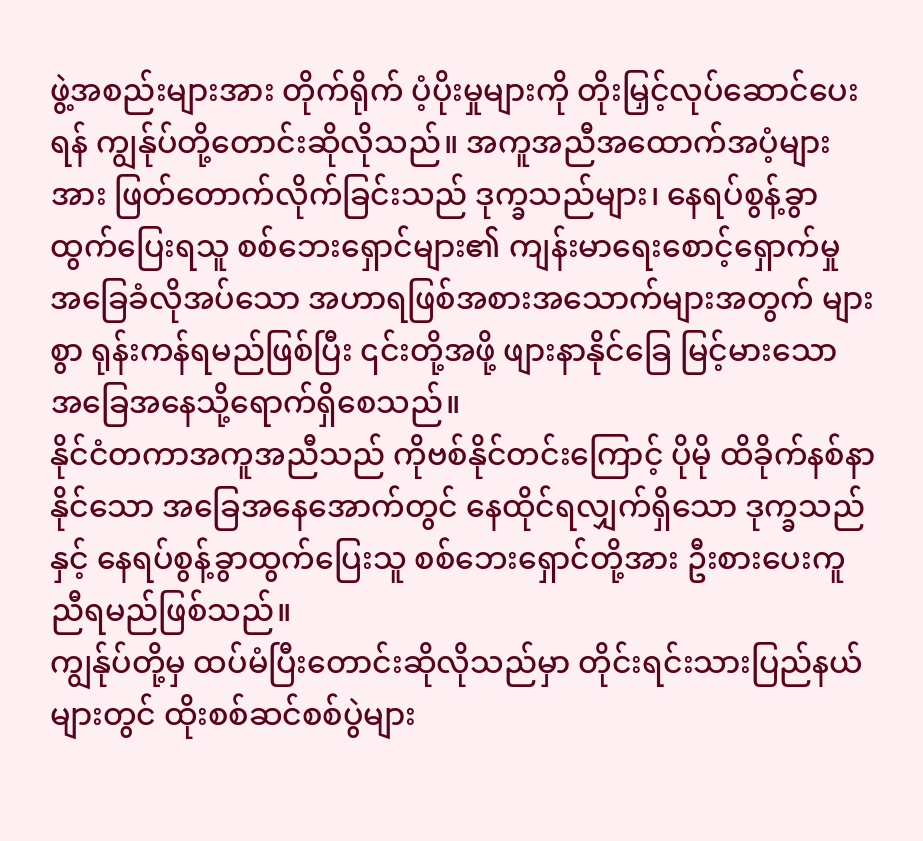ဖွဲ့အစည်းများအား တိုက်ရိုက် ပံ့ပိုးမှုများကို တိုးမြှင့်လုပ်ဆောင်ပေးရန် ကျွန်ုပ်တို့တောင်းဆိုလိုသည်။ အကူအညီအထောက်အပံ့များအား ဖြတ်တောက်လိုက်ခြင်းသည် ဒုက္ခသည်များ၊ နေရပ်စွန့်ခွာထွက်ပြေးရသူ စစ်ဘေးရှောင်များ၏ ကျန်းမာရေးစောင့်ရှောက်မှု အခြေခံလိုအပ်သော အဟာရဖြစ်အစားအသောက်များအတွက် များစွာ ရုန်းကန်ရမည်ဖြစ်ပြီး ၎င်းတို့အဖို့ ဖျားနာနိုင်ခြေ မြင့်မားသော အခြေအနေသို့ရောက်ရှိစေသည်။
နိုင်ငံတကာအကူအညီသည် ကိုဗစ်နိုင်တင်းကြောင့် ပိုမို ထိခိုက်နစ်နာနိုင်သော အခြေအနေအောက်တွင် နေထိုင်ရလျှက်ရှိသော ဒုက္ခသည်နှင့် နေရပ်စွန့်ခွာထွက်ပြေးသူ စစ်ဘေးရှောင်တို့အား ဦးစားပေးကူညီရမည်ဖြစ်သည်။
ကျွန်ုပ်တို့မှ ထပ်မံပြီးတောင်းဆိုလိုသည်မှာ တိုင်းရင်းသားပြည်နယ်များတွင် ထိုးစစ်ဆင်စစ်ပွဲများ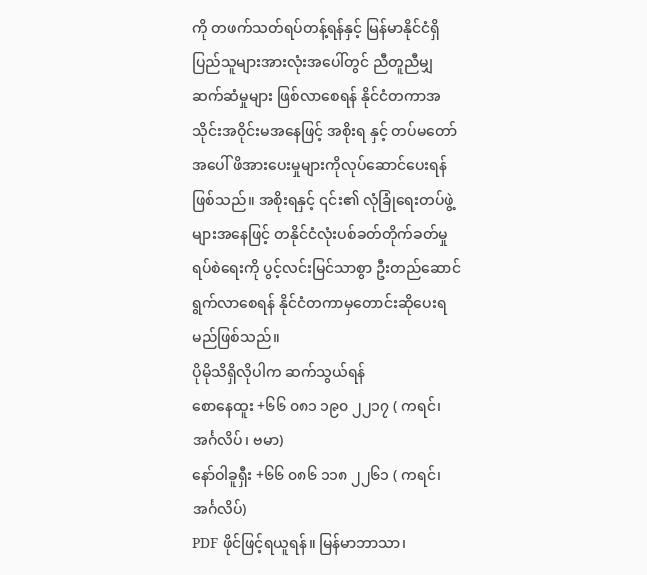ကို တဖက်သတ်ရပ်တန့်ရန်နှင့် မြန်မာနိုင်ငံရှိ ပြည်သူများအားလုံးအပေါ်တွင် ညီတူညီမျှ ဆက်ဆံမှုများ ဖြစ်လာစေရန် နိုင်ငံတကာအသိုင်းအဝိုင်းမအနေဖြင့် အစိုးရ နှင့် တပ်မတော်အပေါ် ဖိအားပေးမှုများကိုလုပ်ဆောင်ပေးရန်ဖြစ်သည်။ အစိုးရနှင့် ၎င်း၏ လုံခြုံရေးတပ်ဖွဲ့များအနေဖြင့် တနိုင်ငံလုံးပစ်ခတ်တိုက်ခတ်မှု ရပ်စဲရေးကို ပွင့်လင်းမြင်သာစွာ ဦးတည်ဆောင်ရွက်လာစေရန် နိုင်ငံတကာမှတောင်းဆိုပေးရမည်ဖြစ်သည်။
ပိုမိုသိရှိလိုပါက ဆက်သွယ်ရန်
စောနေထူး +၆၆ ၀၈၁ ၁၉၀ ၂၂၁၇ ( ကရင်၊ အင်္ဂလိပ်၊ ဗမာ)
နော်ဝါခူရှီး +၆၆ ၀၈၆ ၁၁၈ ၂၂၆၁ ( ကရင်၊ အင်္ဂလိပ်)
PDF ဖိုင်ဖြင့်ရယူရန်။ မြန်မာဘာသာ၊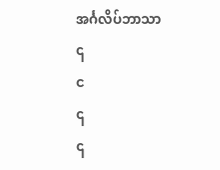အင်္ဂလိပ်ဘာသာ
၎
င
၎
၎